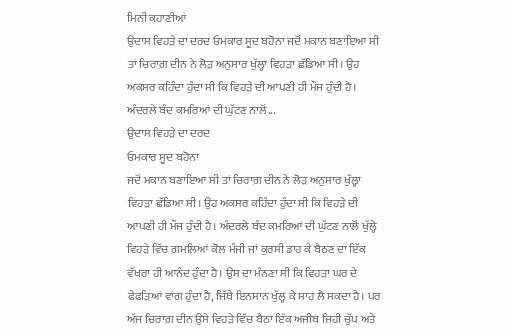ਮਿਨੀ ਕਹਾਣੀਆਂ
ਉਦਾਸ ਵਿਹੜੇ ਦਾ ਦਰਦ ਓਮਕਾਰ ਸੂਦ ਬਹੋਨਾ ਜਦੋਂ ਮਕਾਨ ਬਣਾਇਆ ਸੀ ਤਾਂ ਚਿਰਾਗ਼ ਦੀਨ ਨੇ ਲੋੜ ਅਨੁਸਾਰ ਖੁੱਲ੍ਹਾ ਵਿਹੜਾ ਛੱਡਿਆ ਸੀ। ਉਹ ਅਕਸਰ ਕਹਿੰਦਾ ਹੁੰਦਾ ਸੀ ਕਿ ਵਿਹੜੇ ਦੀ ਆਪਣੀ ਹੀ ਮੌਜ ਹੁੰਦੀ ਹੈ। ਅੰਦਰਲੇ ਬੰਦ ਕਮਰਿਆਂ ਦੀ ਘੁੱਟਣ ਨਾਲੋਂ...
ਉਦਾਸ ਵਿਹੜੇ ਦਾ ਦਰਦ
ਓਮਕਾਰ ਸੂਦ ਬਹੋਨਾ
ਜਦੋਂ ਮਕਾਨ ਬਣਾਇਆ ਸੀ ਤਾਂ ਚਿਰਾਗ਼ ਦੀਨ ਨੇ ਲੋੜ ਅਨੁਸਾਰ ਖੁੱਲ੍ਹਾ ਵਿਹੜਾ ਛੱਡਿਆ ਸੀ। ਉਹ ਅਕਸਰ ਕਹਿੰਦਾ ਹੁੰਦਾ ਸੀ ਕਿ ਵਿਹੜੇ ਦੀ ਆਪਣੀ ਹੀ ਮੌਜ ਹੁੰਦੀ ਹੈ। ਅੰਦਰਲੇ ਬੰਦ ਕਮਰਿਆਂ ਦੀ ਘੁੱਟਣ ਨਾਲੋਂ ਖੁੱਲ੍ਹੇ ਵਿਹੜੇ ਵਿੱਚ ਗ਼ਮਲਿਆਂ ਕੋਲ ਮੰਜੀ ਜਾਂ ਕੁਰਸੀ ਡਾਹ ਕੇ ਬੈਠਣ ਦਾ ਇੱਕ ਵੱਖਰਾ ਹੀ ਆਨੰਦ ਹੁੰਦਾ ਹੈ। ਉਸ ਦਾ ਮੰਨਣਾ ਸੀ ਕਿ ਵਿਹੜਾ ਘਰ ਦੇ ਫੇਫੜਿਆਂ ਵਾਂਗ ਹੁੰਦਾ ਹੈ, ਜਿੱਥੇ ਇਨਸਾਨ ਖੁੱਲ੍ਹ ਕੇ ਸਾਹ ਲੈ ਸਕਦਾ ਹੈ। ਪਰ ਅੱਜ ਚਿਰਾਗ਼ ਦੀਨ ਉਸੇ ਵਿਹੜੇ ਵਿੱਚ ਬੈਠਾ ਇੱਕ ਅਜੀਬ ਜਿਹੀ ਚੁੱਪ ਅਤੇ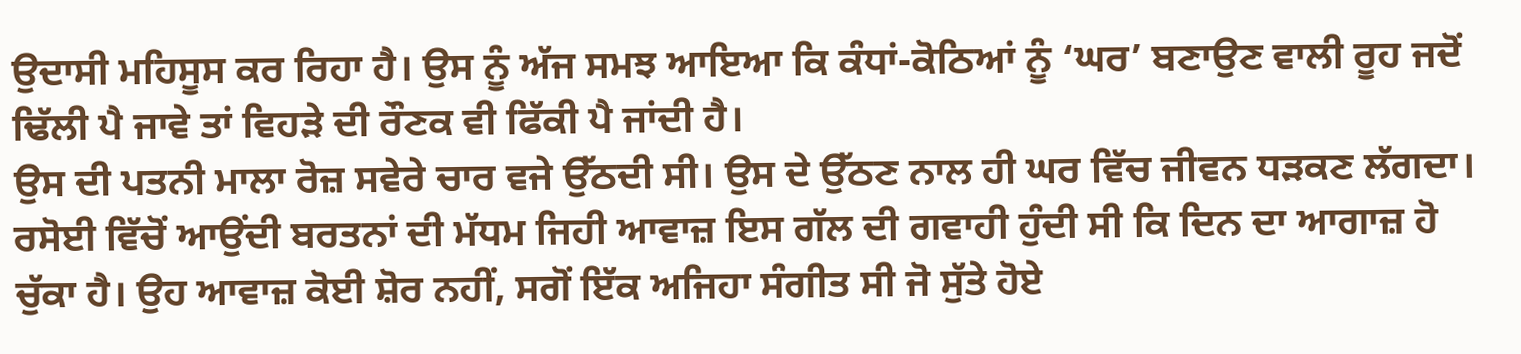ਉਦਾਸੀ ਮਹਿਸੂਸ ਕਰ ਰਿਹਾ ਹੈ। ਉਸ ਨੂੰ ਅੱਜ ਸਮਝ ਆਇਆ ਕਿ ਕੰਧਾਂ-ਕੋਠਿਆਂ ਨੂੰ ‘ਘਰ’ ਬਣਾਉਣ ਵਾਲੀ ਰੂਹ ਜਦੋਂ ਢਿੱਲੀ ਪੈ ਜਾਵੇ ਤਾਂ ਵਿਹੜੇ ਦੀ ਰੌਣਕ ਵੀ ਫਿੱਕੀ ਪੈ ਜਾਂਦੀ ਹੈ।
ਉਸ ਦੀ ਪਤਨੀ ਮਾਲਾ ਰੋਜ਼ ਸਵੇਰੇ ਚਾਰ ਵਜੇ ਉੱਠਦੀ ਸੀ। ਉਸ ਦੇ ਉੱਠਣ ਨਾਲ ਹੀ ਘਰ ਵਿੱਚ ਜੀਵਨ ਧੜਕਣ ਲੱਗਦਾ। ਰਸੋਈ ਵਿੱਚੋਂ ਆਉਂਦੀ ਬਰਤਨਾਂ ਦੀ ਮੱਧਮ ਜਿਹੀ ਆਵਾਜ਼ ਇਸ ਗੱਲ ਦੀ ਗਵਾਹੀ ਹੁੰਦੀ ਸੀ ਕਿ ਦਿਨ ਦਾ ਆਗਾਜ਼ ਹੋ ਚੁੱਕਾ ਹੈ। ਉਹ ਆਵਾਜ਼ ਕੋਈ ਸ਼ੋਰ ਨਹੀਂ, ਸਗੋਂ ਇੱਕ ਅਜਿਹਾ ਸੰਗੀਤ ਸੀ ਜੋ ਸੁੱਤੇ ਹੋਏ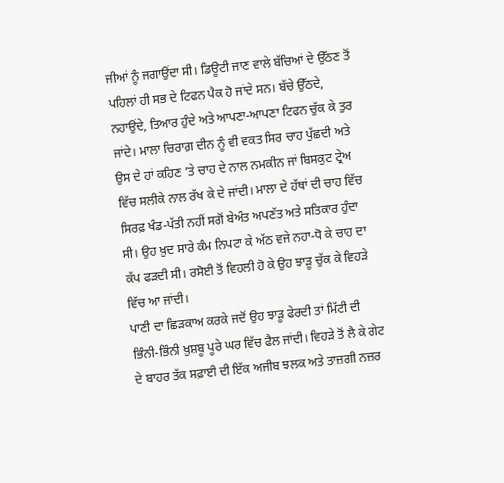ਜੀਆਂ ਨੂੰ ਜਗਾਉਂਦਾ ਸੀ। ਡਿਊਟੀ ਜਾਣ ਵਾਲੇ ਬੱਚਿਆਂ ਦੇ ਉੱਠਣ ਤੋਂ ਪਹਿਲਾਂ ਹੀ ਸਭ ਦੇ ਟਿਫਨ ਪੈਕ ਹੋ ਜਾਂਦੇ ਸਨ। ਬੱਚੇ ਉੱਠਦੇ, ਨਹਾਉਂਦੇ, ਤਿਆਰ ਹੁੰਦੇ ਅਤੇ ਆਪਣਾ-ਆਪਣਾ ਟਿਫਨ ਚੁੱਕ ਕੇ ਤੁਰ ਜਾਂਦੇ। ਮਾਲਾ ਚਿਰਾਗ਼ ਦੀਨ ਨੂੰ ਵੀ ਵਕਤ ਸਿਰ ਚਾਹ ਪੁੱਛਦੀ ਅਤੇ ਉਸ ਦੇ ਹਾਂ ਕਹਿਣ ’ਤੇ ਚਾਹ ਦੇ ਨਾਲ ਨਮਕੀਨ ਜਾਂ ਬਿਸਕੁਟ ਟ੍ਰੇਅ ਵਿੱਚ ਸਲੀਕੇ ਨਾਲ ਰੱਖ ਕੇ ਦੇ ਜਾਂਦੀ। ਮਾਲਾ ਦੇ ਹੱਥਾਂ ਦੀ ਚਾਹ ਵਿੱਚ ਸਿਰਫ਼ ਖੰਡ-ਪੱਤੀ ਨਹੀਂ ਸਗੋਂ ਬੇਅੰਤ ਅਪਣੱਤ ਅਤੇ ਸਤਿਕਾਰ ਹੁੰਦਾ ਸੀ। ਉਹ ਖ਼ੁਦ ਸਾਰੇ ਕੰਮ ਨਿਪਟਾ ਕੇ ਅੱਠ ਵਜੇ ਨਹਾ-ਧੋ ਕੇ ਚਾਹ ਦਾ ਕੱਪ ਫੜਦੀ ਸੀ। ਰਸੋਈ ਤੋਂ ਵਿਹਲੀ ਹੋ ਕੇ ਉਹ ਝਾੜੂ ਚੁੱਕ ਕੇ ਵਿਹੜੇ ਵਿੱਚ ਆ ਜਾਂਦੀ।
ਪਾਣੀ ਦਾ ਛਿੜਕਾਅ ਕਰਕੇ ਜਦੋਂ ਉਹ ਝਾੜੂ ਫੇਰਦੀ ਤਾਂ ਮਿੱਟੀ ਦੀ ਭਿੰਨੀ-ਭਿੰਨੀ ਖ਼ੁਸ਼ਬੂ ਪੂਰੇ ਘਰ ਵਿੱਚ ਫੈਲ ਜਾਂਦੀ। ਵਿਹੜੇ ਤੋਂ ਲੈ ਕੇ ਗੇਟ ਦੇ ਬਾਹਰ ਤੱਕ ਸਫ਼ਾਈ ਦੀ ਇੱਕ ਅਜੀਬ ਝਲਕ ਅਤੇ ਤਾਜ਼ਗੀ ਨਜ਼ਰ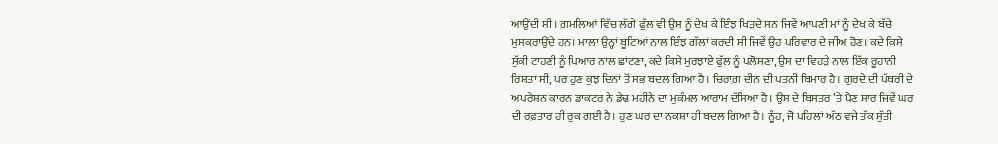ਆਉਂਦੀ ਸੀ। ਗ਼ਮਲਿਆਂ ਵਿੱਚ ਲੱਗੇ ਫੁੱਲ ਵੀ ਉਸ ਨੂੰ ਦੇਖ ਕੇ ਇੰਝ ਖਿੜਦੇ ਸਨ ਜਿਵੇਂ ਆਪਣੀ ਮਾਂ ਨੂੰ ਦੇਖ ਕੇ ਬੱਚੇ ਮੁਸਕਰਾਉਂਦੇ ਹਨ। ਮਾਲਾ ਉਨ੍ਹਾਂ ਬੂਟਿਆਂ ਨਾਲ ਇੰਝ ਗੱਲਾਂ ਕਰਦੀ ਸੀ ਜਿਵੇਂ ਉਹ ਪਰਿਵਾਰ ਦੇ ਜੀਅ ਹੋਣ। ਕਦੇ ਕਿਸੇ ਸੁੱਕੀ ਟਾਹਣੀ ਨੂੰ ਪਿਆਰ ਨਾਲ ਛਾਂਟਣਾ, ਕਦੇ ਕਿਸੇ ਮੁਰਝਾਏ ਫੁੱਲ ਨੂੰ ਪਲੋਸਣਾ, ਉਸ ਦਾ ਵਿਹੜੇ ਨਾਲ ਇੱਕ ਰੂਹਾਨੀ ਰਿਸ਼ਤਾ ਸੀ, ਪਰ ਹੁਣ ਕੁਝ ਦਿਨਾਂ ਤੋਂ ਸਭ ਬਦਲ ਗਿਆ ਹੈ। ਚਿਰਾਗ਼ ਦੀਨ ਦੀ ਪਤਨੀ ਬਿਮਾਰ ਹੈ। ਗੁਰਦੇ ਦੀ ਪੱਥਰੀ ਦੇ ਅਪਰੇਸ਼ਨ ਕਾਰਨ ਡਾਕਟਰ ਨੇ ਡੇਢ ਮਹੀਨੇ ਦਾ ਮੁਕੰਮਲ ਆਰਾਮ ਦੱਸਿਆ ਹੈ। ਉਸ ਦੇ ਬਿਸਤਰ ’ਤੇ ਪੈਣ ਸਾਰ ਜਿਵੇਂ ਘਰ ਦੀ ਰਫ਼ਤਾਰ ਹੀ ਰੁਕ ਗਈ ਹੈ। ਹੁਣ ਘਰ ਦਾ ਨਕਸ਼ਾ ਹੀ ਬਦਲ ਗਿਆ ਹੈ। ਨੂੰਹ, ਜੋ ਪਹਿਲਾਂ ਅੱਠ ਵਜੇ ਤੱਕ ਸੁੱਤੀ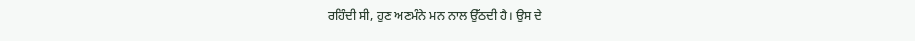ਰਹਿੰਦੀ ਸੀ, ਹੁਣ ਅਣਮੰਨੇ ਮਨ ਨਾਲ ਉੱਠਦੀ ਹੈ। ਉਸ ਦੇ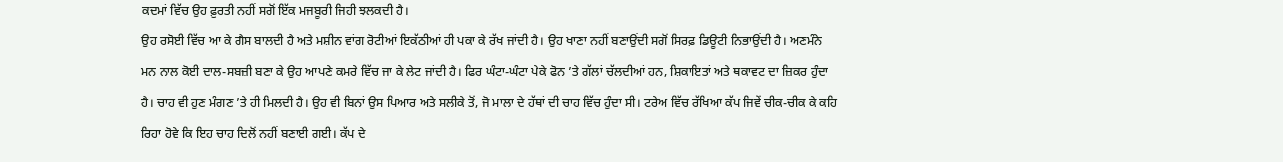ਕਦਮਾਂ ਵਿੱਚ ਉਹ ਫ਼ੁਰਤੀ ਨਹੀਂ ਸਗੋਂ ਇੱਕ ਮਜਬੂਰੀ ਜਿਹੀ ਝਲਕਦੀ ਹੈ।
ਉਹ ਰਸੋਈ ਵਿੱਚ ਆ ਕੇ ਗੈਸ ਬਾਲਦੀ ਹੈ ਅਤੇ ਮਸ਼ੀਨ ਵਾਂਗ ਰੋਟੀਆਂ ਇਕੱਠੀਆਂ ਹੀ ਪਕਾ ਕੇ ਰੱਖ ਜਾਂਦੀ ਹੈ। ਉਹ ਖਾਣਾ ਨਹੀਂ ਬਣਾਉਂਦੀ ਸਗੋਂ ਸਿਰਫ਼ ਡਿਊਟੀ ਨਿਭਾਉਂਦੀ ਹੈ। ਅਣਮੰਨੇ ਮਨ ਨਾਲ ਕੋਈ ਦਾਲ-ਸਬਜ਼ੀ ਬਣਾ ਕੇ ਉਹ ਆਪਣੇ ਕਮਰੇ ਵਿੱਚ ਜਾ ਕੇ ਲੇਟ ਜਾਂਦੀ ਹੈ। ਫਿਰ ਘੰਟਾ-ਘੰਟਾ ਪੇਕੇ ਫੋਨ ’ਤੇ ਗੱਲਾਂ ਚੱਲਦੀਆਂ ਹਨ, ਸ਼ਿਕਾਇਤਾਂ ਅਤੇ ਥਕਾਵਟ ਦਾ ਜ਼ਿਕਰ ਹੁੰਦਾ ਹੈ। ਚਾਹ ਵੀ ਹੁਣ ਮੰਗਣ ’ਤੇ ਹੀ ਮਿਲਦੀ ਹੈ। ਉਹ ਵੀ ਬਿਨਾਂ ਉਸ ਪਿਆਰ ਅਤੇ ਸਲੀਕੇ ਤੋਂ, ਜੋ ਮਾਲਾ ਦੇ ਹੱਥਾਂ ਦੀ ਚਾਹ ਵਿੱਚ ਹੁੰਦਾ ਸੀ। ਟਰੇਅ ਵਿੱਚ ਰੱਖਿਆ ਕੱਪ ਜਿਵੇਂ ਚੀਕ-ਚੀਕ ਕੇ ਕਹਿ ਰਿਹਾ ਹੋਵੇ ਕਿ ਇਹ ਚਾਹ ਦਿਲੋਂ ਨਹੀਂ ਬਣਾਈ ਗਈ। ਕੱਪ ਦੇ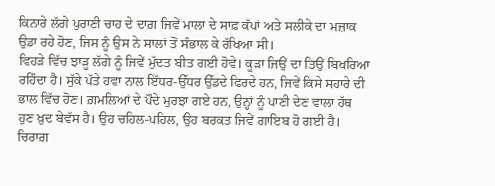ਕਿਨਾਰੇ ਲੱਗੇ ਪੁਰਾਣੀ ਚਾਹ ਦੇ ਦਾਗ਼ ਜਿਵੇਂ ਮਾਲਾ ਦੇ ਸਾਫ਼ ਕੱਪਾਂ ਅਤੇ ਸਲੀਕੇ ਦਾ ਮਜ਼ਾਕ ਉਡਾ ਰਹੇ ਹੋਣ, ਜਿਸ ਨੂੰ ਉਸ ਨੇ ਸਾਲਾਂ ਤੋਂ ਸੰਭਾਲ ਕੇ ਰੱਖਿਆ ਸੀ।
ਵਿਹੜੇ ਵਿੱਚ ਝਾੜੂ ਲੱਗੇ ਨੂੰ ਜਿਵੇਂ ਮੁੱਦਤ ਬੀਤ ਗਈ ਹੋਵੇ। ਕੂੜਾ ਜਿਉਂ ਦਾ ਤਿਉਂ ਬਿਖਰਿਆ ਰਹਿੰਦਾ ਹੈ। ਸੁੱਕੇ ਪੱਤੇ ਹਵਾ ਨਾਲ ਇੱਧਰ-ਉੱਧਰ ਉੱਡਦੇ ਫਿਰਦੇ ਹਨ, ਜਿਵੇਂ ਕਿਸੇ ਸਹਾਰੇ ਦੀ ਭਾਲ ਵਿੱਚ ਹੋਣ। ਗ਼ਮਲਿਆਂ ਦੇ ਪੌਦੇ ਮੁਰਝਾ ਗਏ ਹਨ, ਉਨ੍ਹਾਂ ਨੂੰ ਪਾਣੀ ਦੇਣ ਵਾਲਾ ਹੱਥ ਹੁਣ ਖ਼ੁਦ ਬੇਵੱਸ ਹੈ। ਉਹ ਚਹਿਲ-ਪਹਿਲ, ਉਹ ਬਰਕਤ ਜਿਵੇਂ ਗਾਇਬ ਹੋ ਗਈ ਹੈ। ਚਿਰਾਗ਼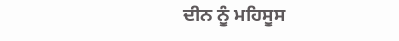ਦੀਨ ਨੂੰ ਮਹਿਸੂਸ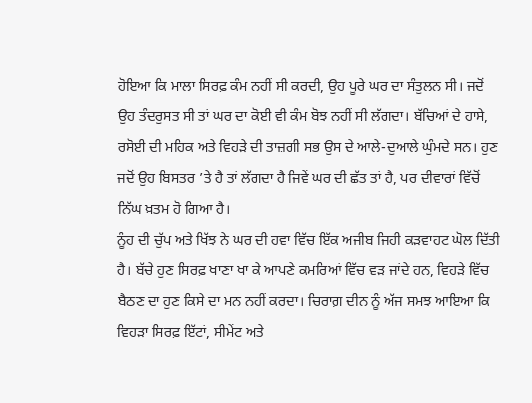ਹੋਇਆ ਕਿ ਮਾਲਾ ਸਿਰਫ਼ ਕੰਮ ਨਹੀਂ ਸੀ ਕਰਦੀ, ਉਹ ਪੂਰੇ ਘਰ ਦਾ ਸੰਤੁਲਨ ਸੀ। ਜਦੋਂ ਉਹ ਤੰਦਰੁਸਤ ਸੀ ਤਾਂ ਘਰ ਦਾ ਕੋਈ ਵੀ ਕੰਮ ਬੋਝ ਨਹੀਂ ਸੀ ਲੱਗਦਾ। ਬੱਚਿਆਂ ਦੇ ਹਾਸੇ, ਰਸੋਈ ਦੀ ਮਹਿਕ ਅਤੇ ਵਿਹੜੇ ਦੀ ਤਾਜ਼ਗੀ ਸਭ ਉਸ ਦੇ ਆਲੇ-ਦੁਆਲੇ ਘੁੰਮਦੇ ਸਨ। ਹੁਣ ਜਦੋਂ ਉਹ ਬਿਸਤਰ ’ਤੇ ਹੈ ਤਾਂ ਲੱਗਦਾ ਹੈ ਜਿਵੇਂ ਘਰ ਦੀ ਛੱਤ ਤਾਂ ਹੈ, ਪਰ ਦੀਵਾਰਾਂ ਵਿੱਚੋਂ ਨਿੱਘ ਖ਼ਤਮ ਹੋ ਗਿਆ ਹੈ।
ਨੂੰਹ ਦੀ ਚੁੱਪ ਅਤੇ ਖਿੱਝ ਨੇ ਘਰ ਦੀ ਹਵਾ ਵਿੱਚ ਇੱਕ ਅਜੀਬ ਜਿਹੀ ਕੜਵਾਹਟ ਘੋਲ ਦਿੱਤੀ ਹੈ। ਬੱਚੇ ਹੁਣ ਸਿਰਫ਼ ਖਾਣਾ ਖਾ ਕੇ ਆਪਣੇ ਕਮਰਿਆਂ ਵਿੱਚ ਵੜ ਜਾਂਦੇ ਹਨ, ਵਿਹੜੇ ਵਿੱਚ ਬੈਠਣ ਦਾ ਹੁਣ ਕਿਸੇ ਦਾ ਮਨ ਨਹੀਂ ਕਰਦਾ। ਚਿਰਾਗ਼ ਦੀਨ ਨੂੰ ਅੱਜ ਸਮਝ ਆਇਆ ਕਿ ਵਿਹੜਾ ਸਿਰਫ਼ ਇੱਟਾਂ, ਸੀਮੇਂਟ ਅਤੇ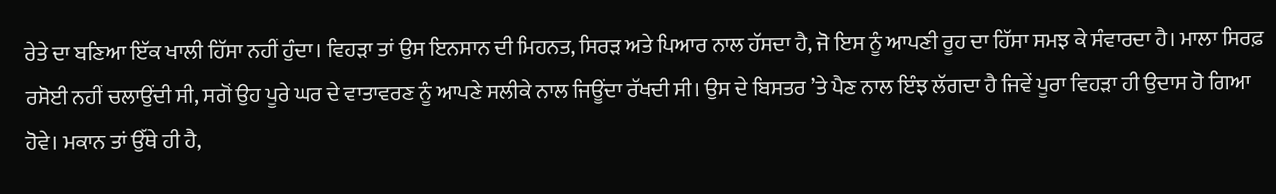ਰੇਤੇ ਦਾ ਬਣਿਆ ਇੱਕ ਖਾਲੀ ਹਿੱਸਾ ਨਹੀਂ ਹੁੰਦਾ। ਵਿਹੜਾ ਤਾਂ ਉਸ ਇਨਸਾਨ ਦੀ ਮਿਹਨਤ, ਸਿਰੜ ਅਤੇ ਪਿਆਰ ਨਾਲ ਹੱਸਦਾ ਹੈ, ਜੋ ਇਸ ਨੂੰ ਆਪਣੀ ਰੂਹ ਦਾ ਹਿੱਸਾ ਸਮਝ ਕੇ ਸੰਵਾਰਦਾ ਹੈ। ਮਾਲਾ ਸਿਰਫ਼ ਰਸੋਈ ਨਹੀਂ ਚਲਾਉਂਦੀ ਸੀ, ਸਗੋਂ ਉਹ ਪੂਰੇ ਘਰ ਦੇ ਵਾਤਾਵਰਣ ਨੂੰ ਆਪਣੇ ਸਲੀਕੇ ਨਾਲ ਜਿਊਂਦਾ ਰੱਖਦੀ ਸੀ। ਉਸ ਦੇ ਬਿਸਤਰ ’ਤੇ ਪੈਣ ਨਾਲ ਇੰਝ ਲੱਗਦਾ ਹੈ ਜਿਵੇਂ ਪੂਰਾ ਵਿਹੜਾ ਹੀ ਉਦਾਸ ਹੋ ਗਿਆ ਹੋਵੇ। ਮਕਾਨ ਤਾਂ ਉੱਥੇ ਹੀ ਹੈ,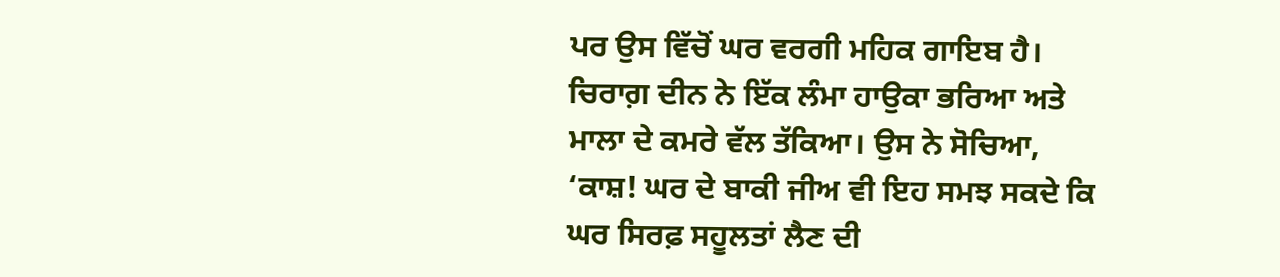ਪਰ ਉਸ ਵਿੱਚੋਂ ਘਰ ਵਰਗੀ ਮਹਿਕ ਗਾਇਬ ਹੈ। ਚਿਰਾਗ਼ ਦੀਨ ਨੇ ਇੱਕ ਲੰਮਾ ਹਾਉਕਾ ਭਰਿਆ ਅਤੇ ਮਾਲਾ ਦੇ ਕਮਰੇ ਵੱਲ ਤੱਕਿਆ। ਉਸ ਨੇ ਸੋਚਿਆ, ‘ਕਾਸ਼! ਘਰ ਦੇ ਬਾਕੀ ਜੀਅ ਵੀ ਇਹ ਸਮਝ ਸਕਦੇ ਕਿ ਘਰ ਸਿਰਫ਼ ਸਹੂਲਤਾਂ ਲੈਣ ਦੀ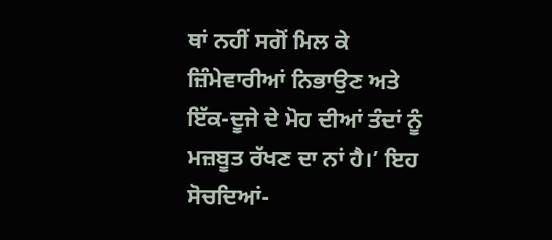ਥਾਂ ਨਹੀਂ ਸਗੋਂ ਮਿਲ ਕੇ ਜ਼ਿੰਮੇਵਾਰੀਆਂ ਨਿਭਾਉਣ ਅਤੇ ਇੱਕ-ਦੂਜੇ ਦੇ ਮੋਹ ਦੀਆਂ ਤੰਦਾਂ ਨੂੰ ਮਜ਼ਬੂਤ ਰੱਖਣ ਦਾ ਨਾਂ ਹੈ।’ ਇਹ ਸੋਚਦਿਆਂ-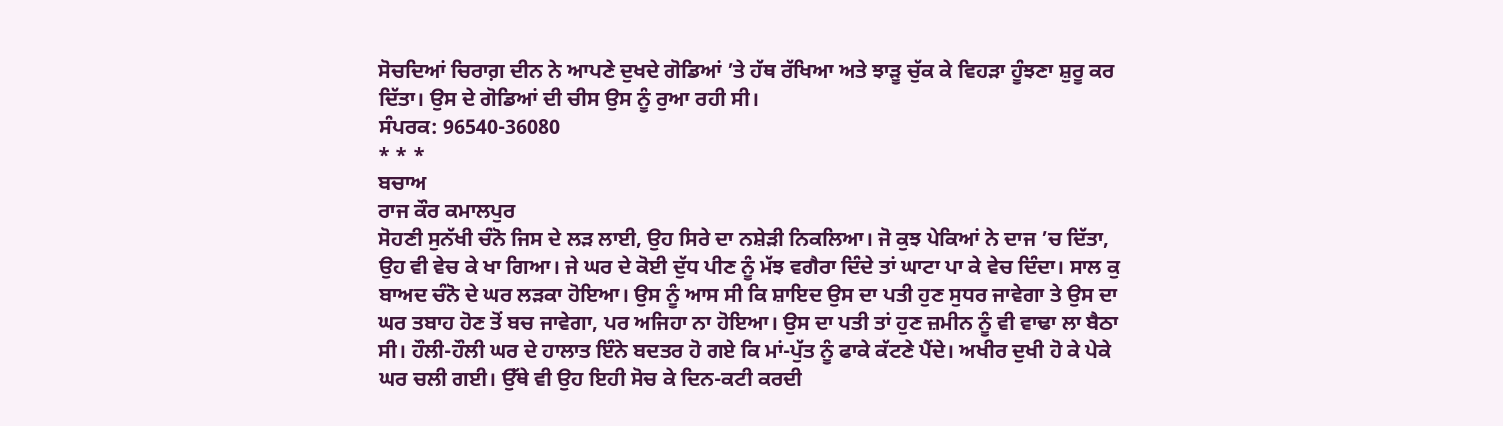ਸੋਚਦਿਆਂ ਚਿਰਾਗ਼ ਦੀਨ ਨੇ ਆਪਣੇ ਦੁਖਦੇ ਗੋਡਿਆਂ ’ਤੇ ਹੱਥ ਰੱਖਿਆ ਅਤੇ ਝਾੜੂ ਚੁੱਕ ਕੇ ਵਿਹੜਾ ਹੂੰਝਣਾ ਸ਼ੁਰੂ ਕਰ ਦਿੱਤਾ। ਉਸ ਦੇ ਗੋਡਿਆਂ ਦੀ ਚੀਸ ਉਸ ਨੂੰ ਰੁਆ ਰਹੀ ਸੀ।
ਸੰਪਰਕ: 96540-36080
* * *
ਬਚਾਅ
ਰਾਜ ਕੌਰ ਕਮਾਲਪੁਰ
ਸੋਹਣੀ ਸੁਨੱਖੀ ਚੰਨੋ ਜਿਸ ਦੇ ਲੜ ਲਾਈ, ਉਹ ਸਿਰੇ ਦਾ ਨਸ਼ੇੜੀ ਨਿਕਲਿਆ। ਜੋ ਕੁਝ ਪੇਕਿਆਂ ਨੇ ਦਾਜ ’ਚ ਦਿੱਤਾ, ਉਹ ਵੀ ਵੇਚ ਕੇ ਖਾ ਗਿਆ। ਜੇ ਘਰ ਦੇ ਕੋਈ ਦੁੱਧ ਪੀਣ ਨੂੰ ਮੱਝ ਵਗੈਰਾ ਦਿੰਦੇ ਤਾਂ ਘਾਟਾ ਪਾ ਕੇ ਵੇਚ ਦਿੰਦਾ। ਸਾਲ ਕੁ ਬਾਅਦ ਚੰਨੋ ਦੇ ਘਰ ਲੜਕਾ ਹੋਇਆ। ਉਸ ਨੂੰ ਆਸ ਸੀ ਕਿ ਸ਼ਾਇਦ ਉਸ ਦਾ ਪਤੀ ਹੁਣ ਸੁਧਰ ਜਾਵੇਗਾ ਤੇ ਉਸ ਦਾ ਘਰ ਤਬਾਹ ਹੋਣ ਤੋਂ ਬਚ ਜਾਵੇਗਾ, ਪਰ ਅਜਿਹਾ ਨਾ ਹੋਇਆ। ਉਸ ਦਾ ਪਤੀ ਤਾਂ ਹੁਣ ਜ਼ਮੀਨ ਨੂੰ ਵੀ ਵਾਢਾ ਲਾ ਬੈਠਾ ਸੀ। ਹੌਲੀ-ਹੌਲੀ ਘਰ ਦੇ ਹਾਲਾਤ ਇੰਨੇ ਬਦਤਰ ਹੋ ਗਏ ਕਿ ਮਾਂ-ਪੁੱਤ ਨੂੰ ਫਾਕੇ ਕੱਟਣੇ ਪੈਂਦੇ। ਅਖੀਰ ਦੁਖੀ ਹੋ ਕੇ ਪੇਕੇ ਘਰ ਚਲੀ ਗਈ। ਉੱਥੇ ਵੀ ਉਹ ਇਹੀ ਸੋਚ ਕੇ ਦਿਨ-ਕਟੀ ਕਰਦੀ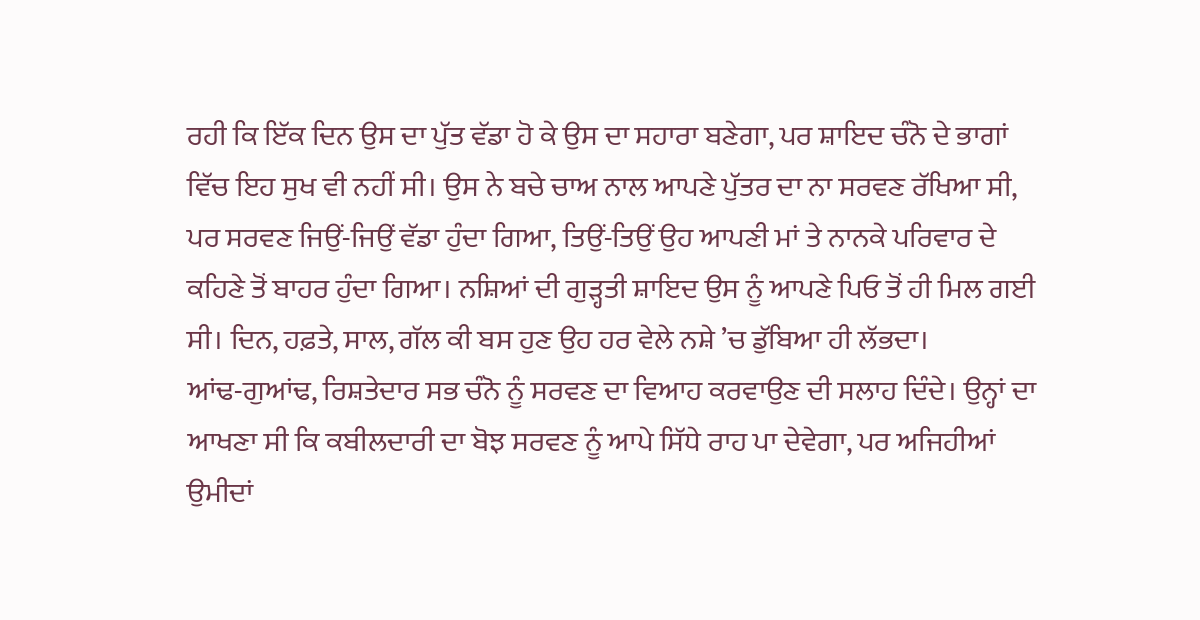ਰਹੀ ਕਿ ਇੱਕ ਦਿਨ ਉਸ ਦਾ ਪੁੱਤ ਵੱਡਾ ਹੋ ਕੇ ਉਸ ਦਾ ਸਹਾਰਾ ਬਣੇਗਾ, ਪਰ ਸ਼ਾਇਦ ਚੰਨੋ ਦੇ ਭਾਗਾਂ ਵਿੱਚ ਇਹ ਸੁਖ ਵੀ ਨਹੀਂ ਸੀ। ਉਸ ਨੇ ਬਚੇ ਚਾਅ ਨਾਲ ਆਪਣੇ ਪੁੱਤਰ ਦਾ ਨਾ ਸਰਵਣ ਰੱਖਿਆ ਸੀ, ਪਰ ਸਰਵਣ ਜਿਉਂ-ਜਿਉਂ ਵੱਡਾ ਹੁੰਦਾ ਗਿਆ, ਤਿਉਂ-ਤਿਉਂ ਉਹ ਆਪਣੀ ਮਾਂ ਤੇ ਨਾਨਕੇ ਪਰਿਵਾਰ ਦੇ ਕਹਿਣੇ ਤੋਂ ਬਾਹਰ ਹੁੰਦਾ ਗਿਆ। ਨਸ਼ਿਆਂ ਦੀ ਗੁੜ੍ਹਤੀ ਸ਼ਾਇਦ ਉਸ ਨੂੰ ਆਪਣੇ ਪਿਓ ਤੋਂ ਹੀ ਮਿਲ ਗਈ ਸੀ। ਦਿਨ, ਹਫ਼ਤੇ, ਸਾਲ, ਗੱਲ ਕੀ ਬਸ ਹੁਣ ਉਹ ਹਰ ਵੇਲੇ ਨਸ਼ੇ ’ਚ ਡੁੱਬਿਆ ਹੀ ਲੱਭਦਾ।
ਆਂਢ-ਗੁਆਂਢ, ਰਿਸ਼ਤੇਦਾਰ ਸਭ ਚੰਨੋ ਨੂੰ ਸਰਵਣ ਦਾ ਵਿਆਹ ਕਰਵਾਉਣ ਦੀ ਸਲਾਹ ਦਿੰਦੇ। ਉਨ੍ਹਾਂ ਦਾ ਆਖਣਾ ਸੀ ਕਿ ਕਬੀਲਦਾਰੀ ਦਾ ਬੋਝ ਸਰਵਣ ਨੂੰ ਆਪੇ ਸਿੱਧੇ ਰਾਹ ਪਾ ਦੇਵੇਗਾ, ਪਰ ਅਜਿਹੀਆਂ ਉਮੀਦਾਂ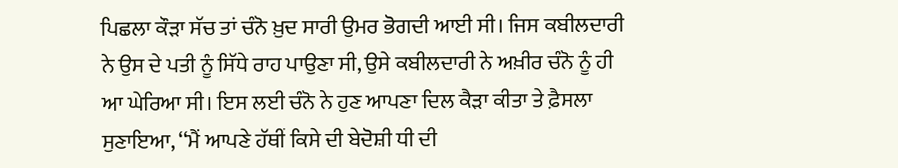ਪਿਛਲਾ ਕੌੜਾ ਸੱਚ ਤਾਂ ਚੰਨੋ ਖ਼ੁਦ ਸਾਰੀ ਉਮਰ ਭੋਗਦੀ ਆਈ ਸੀ। ਜਿਸ ਕਬੀਲਦਾਰੀ ਨੇ ਉਸ ਦੇ ਪਤੀ ਨੂੰ ਸਿੱਧੇ ਰਾਹ ਪਾਉਣਾ ਸੀ, ਉਸੇ ਕਬੀਲਦਾਰੀ ਨੇ ਅਖ਼ੀਰ ਚੰਨੋ ਨੂੰ ਹੀ ਆ ਘੇਰਿਆ ਸੀ। ਇਸ ਲਈ ਚੰਨੋ ਨੇ ਹੁਣ ਆਪਣਾ ਦਿਲ ਕੈੜਾ ਕੀਤਾ ਤੇ ਫ਼ੈਸਲਾ ਸੁਣਾਇਆ, ‘‘ਮੈਂ ਆਪਣੇ ਹੱਥੀਂ ਕਿਸੇ ਦੀ ਬੇਦੋਸ਼ੀ ਧੀ ਦੀ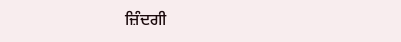ਜ਼ਿੰਦਗੀ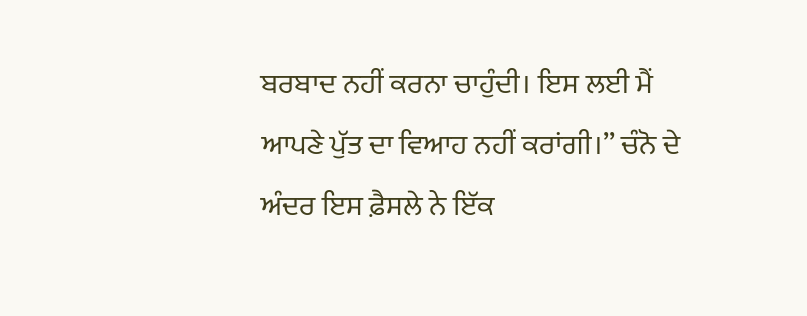ਬਰਬਾਦ ਨਹੀਂ ਕਰਨਾ ਚਾਹੁੰਦੀ। ਇਸ ਲਈ ਮੈਂ ਆਪਣੇ ਪੁੱਤ ਦਾ ਵਿਆਹ ਨਹੀਂ ਕਰਾਂਗੀ।’’ ਚੰਨੋ ਦੇ ਅੰਦਰ ਇਸ ਫ਼ੈਸਲੇ ਨੇ ਇੱਕ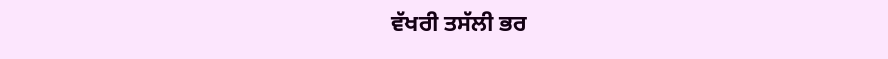ਵੱਖਰੀ ਤਸੱਲੀ ਭਰ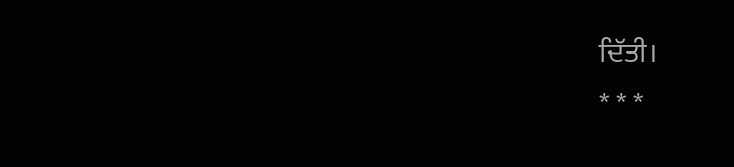ਦਿੱਤੀ।
* * *